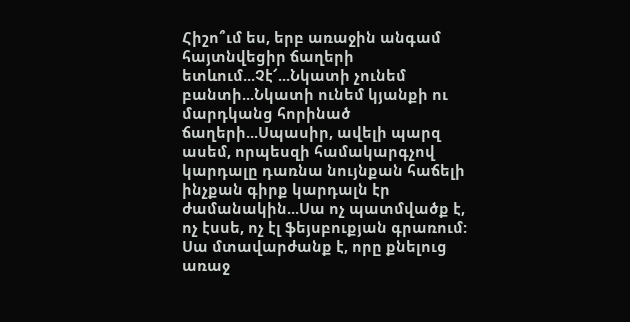Հիշո՞ւմ ես, երբ առաջին անգամ հայտնվեցիր ճաղերի ետևում...Չէ՜...Նկատի չունեմ բանտի...Նկատի ունեմ կյանքի ու մարդկանց հորինած ճաղերի...Սպասիր, ավելի պարզ ասեմ, որպեսզի համակարգչով կարդալը դառնա նույնքան հաճելի ինչքան գիրք կարդալն էր ժամանակին...Սա ոչ պատմվածք է, ոչ էսսե, ոչ էլ ֆեյսբուքյան գրառում: Սա մտավարժանք է, որը քնելուց առաջ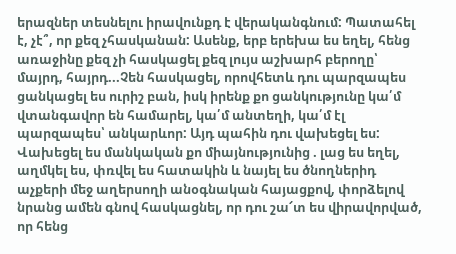երազներ տեսնելու իրավունքդ է վերականգնում: Պատահել է, չէ՞, որ քեզ չհասկանան: Ասենք, երբ երեխա ես եղել, հենց առաջինը քեզ չի հասկացել քեզ լույս աշխարհ բերողը՝ մայրդ, հայրդ...Չեն հասկացել, որովհետև դու պարզապես ցանկացել ես ուրիշ բան, իսկ իրենք քո ցանկությունը կա՛մ վտանգավոր են համարել, կա՛մ անտեղի, կա՛մ էլ պարզապես՝ անկարևոր: Այդ պահին դու վախեցել ես: Վախեցել ես մանկական քո միայնությունից . լաց ես եղել, աղմկել ես, փռվել ես հատակին և նայել ես ծնողներիդ աչքերի մեջ աղերսողի անօգնական հայացքով, փորձելով նրանց ամեն գնով հասկացնել, որ դու շա՜տ ես վիրավորված, որ հենց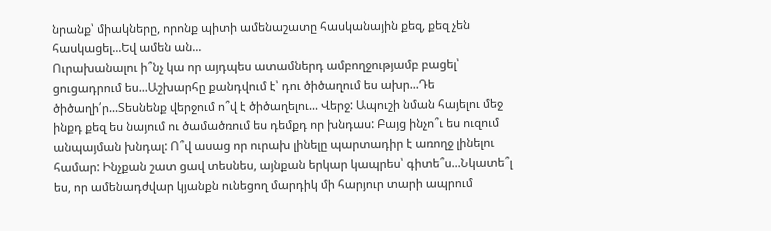նրանք՝ միակները, որոնք պիտի ամենաշատը հասկանային քեզ, քեզ չեն հասկացել...Եվ ամեն ան...
Ուրախանալու ի՞նչ կա որ այդպես ատամներդ ամբողջությամբ բացել՝ ցուցադրում ես...Աշխարհը քանդվում է՝ դու ծիծաղում ես ախր...Դե ծիծաղի՛ր...Տեսնենք վերջում ո՞վ է ծիծաղելու... Վերջ: Ապուշի նման հայելու մեջ ինքդ քեզ ես նայում ու ծամածռում ես դեմքդ որ խնդաս: Բայց ինչո՞ւ ես ուզում անպայման խնդալ: Ո՞վ ասաց որ ուրախ լինելը պարտադիր է առողջ լինելու համար: Ինչքան շատ ցավ տեսնես, այնքան երկար կապրես՝ գիտե՞ս...Նկատե՞լ ես, որ ամենադժվար կյանքն ունեցող մարդիկ մի հարյուր տարի ապրում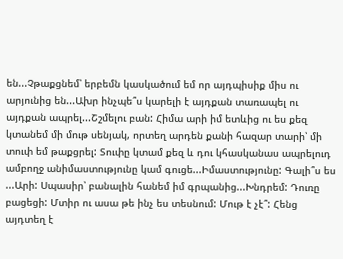են...Չթաքցնեմ՝ երբեմն կասկածում եմ որ այդպիսիք միս ու արյունից են...Ախր ինչպե՞ս կարելի է այդքան տառապել ու այդքան ապրել...Շշմելու բան: Հիմա արի իմ ետևից ու ես քեզ կտանեմ մի մութ սենյակ, որտեղ արդեն քանի հազար տարի՝ մի տուփ եմ թաքցրել: Տուփը կտամ քեզ և դու կհասկանաս ապրելուդ ամբողջ անիմաստությունը կամ գուցե...Իմաստությունը: Գալի՞ս ես ...Արի: Սպասիր՝ բանալին հանեմ իմ գրպանից...Խնդրեմ: Դուռը բացեցի: Մտիր ու ասա թե ինչ ես տեսնում: Մութ է չէ՞: Հենց այդտեղ է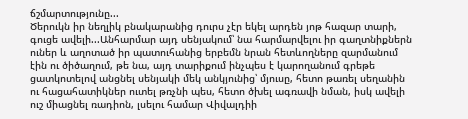ճշմարտությունը...
Ծերուկն իր նեղլիկ բնակարանից դուրս չէր եկել արդեն յոթ հազար տարի, գուցե ավելի...Անհարմար այդ սենյակում՝ նա հարմարվելու իր գաղտնիքներն ուներ և աղոտած իր պատուհանից երբեմն նրան հետևողները զարմանում էին ու ծիծաղում, թե նա, այդ տարիքում ինչպես է կարողանում գրեթե ցատկոտելով անցնել սենյակի մեկ անկյունից՝ մյուսը, հետո թառել սեղանին ու հացահատիկներ ուտել թռչնի պես, հետո ծխել ագռավի նման, իսկ ավելի ուշ միացնել ռադիոն, լսելու համար Վիվալդիի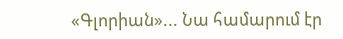«Գլորիան»... Նա համարում էր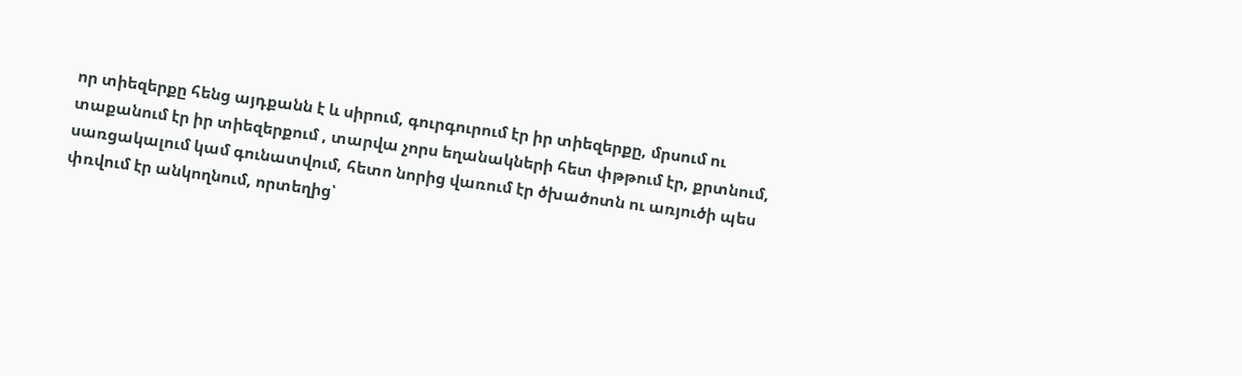որ տիեզերքը հենց այդքանն է և սիրում, գուրգուրում էր իր տիեզերքը, մրսում ու տաքանում էր իր տիեզերքում , տարվա չորս եղանակների հետ փթթում էր, քրտնում, սառցակալում կամ գունատվում, հետո նորից վառում էր ծխածոտն ու առյուծի պես փռվում էր անկողնում, որտեղից՝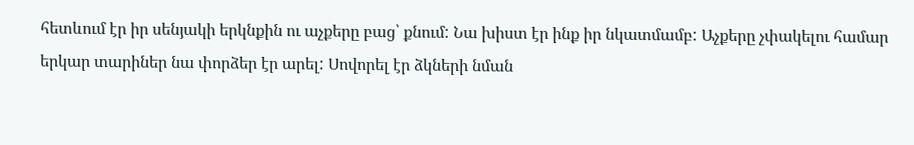հետևում էր իր սենյակի երկնքին ու աչքերը բաց՝ քնում: Նա խիստ էր ինք իր նկատմամբ: Աչքերը չփակելու համար երկար տարիներ նա փորձեր էր արել: Սովորել էր ձկների նման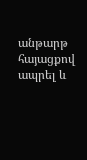անթարթ հայացքով ապրել և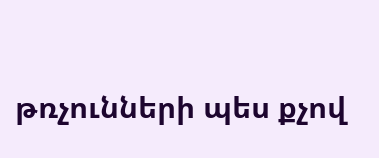թռչունների պես քչով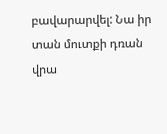բավարարվել: Նա իր տան մուտքի դռան վրա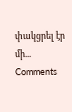փակցրել էր մի...
Comments